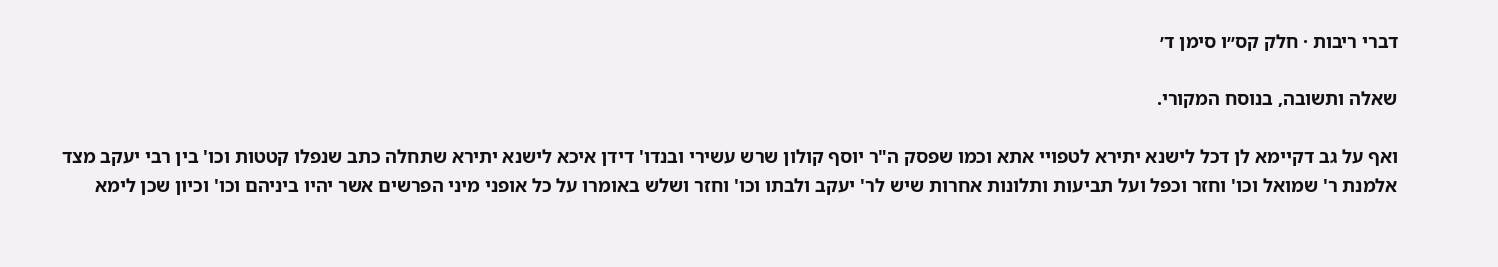דברי ריבות · חלק קס״ו סימן ד׳

שאלה ותשובה, בנוסח המקורי.

ואף על גב דקיימא לן דכל לישנא יתירא לטפויי אתא וכמו שפסק ה"ר יוסף קולון שרש עשירי ובנדו' דידן איכא לישנא יתירא שתחלה כתב שנפלו קטטות וכו' בין רבי יעקב מצד אלמנת ר' שמואל וכו' וחזר וכפל ועל תביעות ותלונות אחרות שיש לר' יעקב ולבתו וכו' וחזר ושלש באומרו על כל אופני מיני הפרשים אשר יהיו ביניהם וכו' וכיון שכן לימא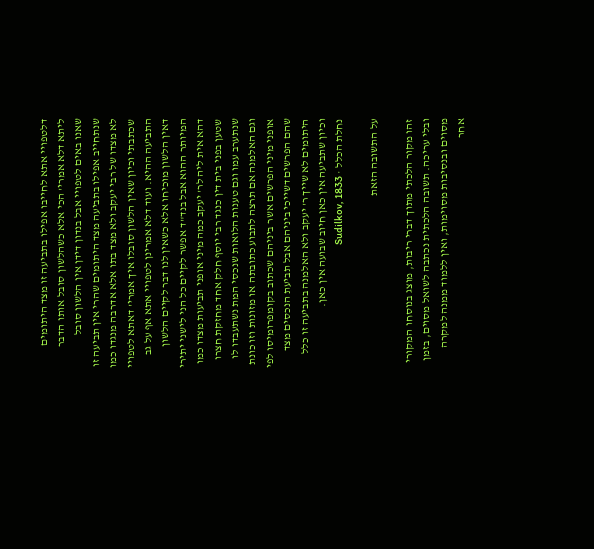דלטפויי אתא לחייבו אפילו בתביעה זו מצד היתומים ליתא דלא אמרי' הכי אלא כשהלשון סובל אותו הדבר שאנו באים לטפויי אבל בנדון דידן אין הלשון סובל שנתחייב אפילו בתביעה מצד היתומים שהרי אין תביעה זו לא מצדו של רבי יעקב ולא מצד בתו אלא אדרבה מנגדו כמו שכתבתי וכיון שאין הלשון סובלו איך אמרי' דאתא לטפויי התביעה ההיא. ועוד דלא אמרינן לטפויי אתא אף על גב דאין הלשון מוכיחו אלא כשאין לנו דבר לקיים הלשון המיותר ההוא אבל בנד"ד אפשר לקיים כל הני לישני יתירי דהא אית ליה לר' יעקב כמה מיני אופני תביעות מצדו כמו שטען בפני בית דין כנגד רבי יוסף חלק אחד מחזקת חצרו שנתערב עמו וגם טענות הלואות שנכסי המת נשתעבדו לו וגם האלמנה אם תרצה לתבוע כתובתה או מזונות וזו כונת אופני מיני הפרשים אשר ביניהם שכתוב בקומפרומיסו לפי שהם הפרשים דשייכי ביניהם אבל תביעת הנכסים מצד היתומים לא שייך ר' יעקב ולא האלמנה בתביעה זו כלל וכיון שתביעה אין כאן חיוב שבועה אין כאן.
נחלת הכלל · Sudilkov, 1833

על התשובה הזאת

זהו מקור הלכתי מתוך דברי ריבות, מוצג בנוסחו המקורי ובלי עריכה. תשובה הלכתית נכתבה לשואל מסוים, בזמן מסוים ובנסיבות מסוימות, ואין ללמוד ממנה למקרה אחר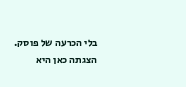בלי הכרעה של פוסק. הצגתה כאן היא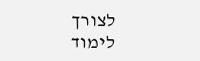לצורך לימוד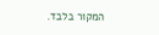המקור בלבד.